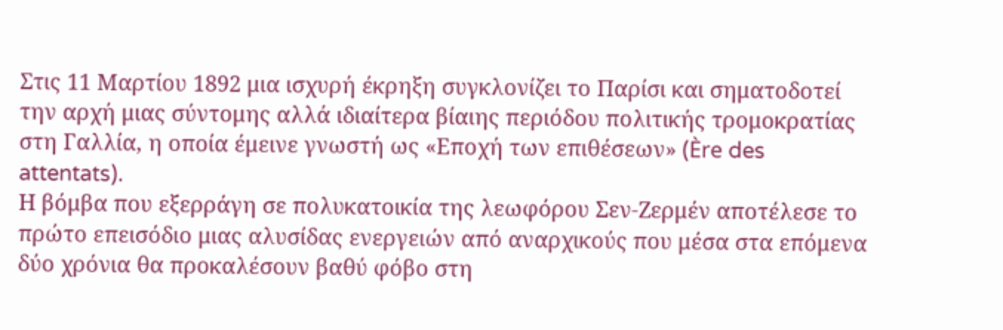Στις 11 Μαρτίου 1892 μια ισχυρή έκρηξη συγκλονίζει το Παρίσι και σηματοδοτεί την αρχή μιας σύντομης αλλά ιδιαίτερα βίαιης περιόδου πολιτικής τρομοκρατίας στη Γαλλία, η οποία έμεινε γνωστή ως «Εποχή των επιθέσεων» (Ère des attentats).
Η βόμβα που εξερράγη σε πολυκατοικία της λεωφόρου Σεν-Ζερμέν αποτέλεσε το πρώτο επεισόδιο μιας αλυσίδας ενεργειών από αναρχικούς που μέσα στα επόμενα δύο χρόνια θα προκαλέσουν βαθύ φόβο στη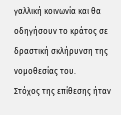γαλλική κοινωνία και θα οδηγήσουν το κράτος σε δραστική σκλήρυνση της νομοθεσίας του.
Στόχος της επίθεσης ήταν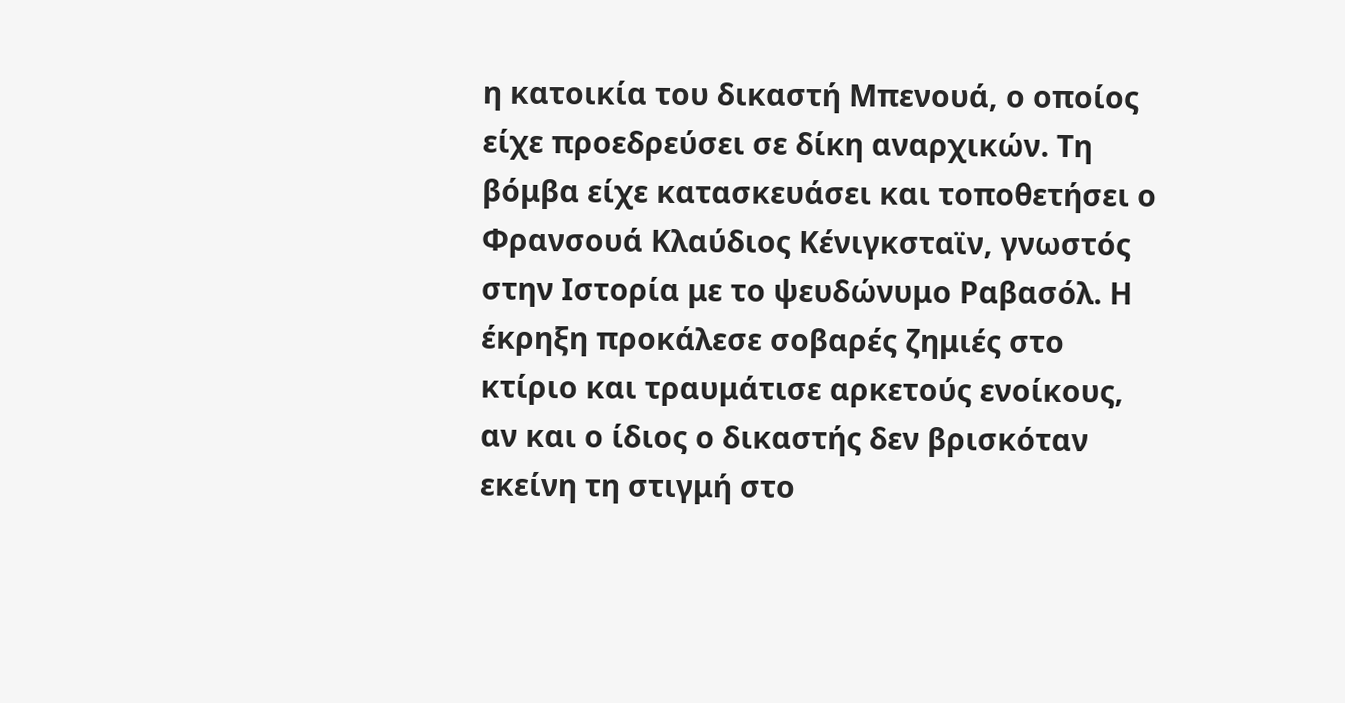η κατοικία του δικαστή Μπενουά, ο οποίος είχε προεδρεύσει σε δίκη αναρχικών. Τη βόμβα είχε κατασκευάσει και τοποθετήσει ο Φρανσουά Κλαύδιος Κένιγκσταϊν, γνωστός στην Ιστορία με το ψευδώνυμο Ραβασόλ. Η έκρηξη προκάλεσε σοβαρές ζημιές στο κτίριο και τραυμάτισε αρκετούς ενοίκους, αν και ο ίδιος ο δικαστής δεν βρισκόταν εκείνη τη στιγμή στο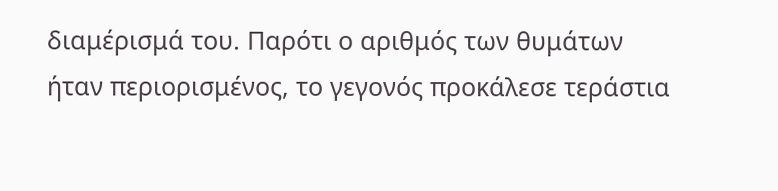διαμέρισμά του. Παρότι ο αριθμός των θυμάτων ήταν περιορισμένος, το γεγονός προκάλεσε τεράστια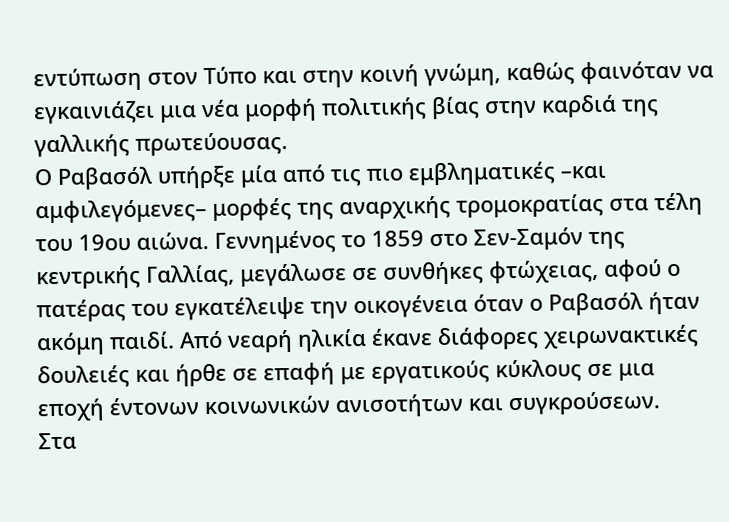εντύπωση στον Τύπο και στην κοινή γνώμη, καθώς φαινόταν να εγκαινιάζει μια νέα μορφή πολιτικής βίας στην καρδιά της γαλλικής πρωτεύουσας.
Ο Ραβασόλ υπήρξε μία από τις πιο εμβληματικές –και αμφιλεγόμενες– μορφές της αναρχικής τρομοκρατίας στα τέλη του 19ου αιώνα. Γεννημένος το 1859 στο Σεν-Σαμόν της κεντρικής Γαλλίας, μεγάλωσε σε συνθήκες φτώχειας, αφού ο πατέρας του εγκατέλειψε την οικογένεια όταν ο Ραβασόλ ήταν ακόμη παιδί. Από νεαρή ηλικία έκανε διάφορες χειρωνακτικές δουλειές και ήρθε σε επαφή με εργατικούς κύκλους σε μια εποχή έντονων κοινωνικών ανισοτήτων και συγκρούσεων.
Στα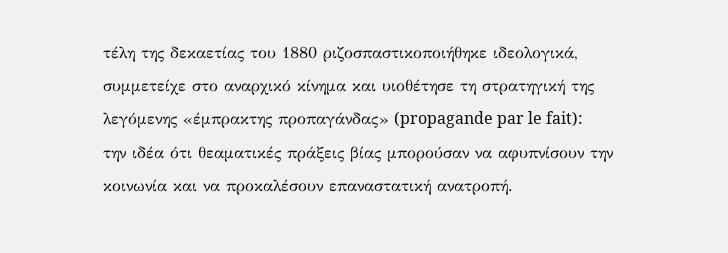τέλη της δεκαετίας του 1880 ριζοσπαστικοποιήθηκε ιδεολογικά, συμμετείχε στο αναρχικό κίνημα και υιοθέτησε τη στρατηγική της λεγόμενης «έμπρακτης προπαγάνδας» (propagande par le fait): την ιδέα ότι θεαματικές πράξεις βίας μπορούσαν να αφυπνίσουν την κοινωνία και να προκαλέσουν επαναστατική ανατροπή.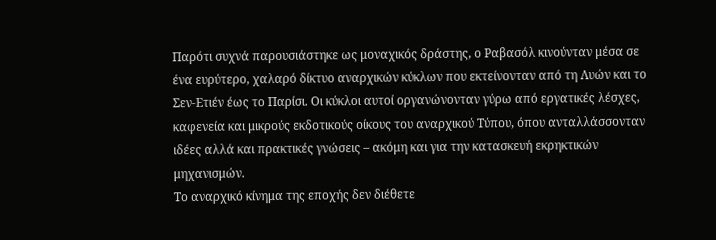Παρότι συχνά παρουσιάστηκε ως μοναχικός δράστης, ο Ραβασόλ κινούνταν μέσα σε ένα ευρύτερο, χαλαρό δίκτυο αναρχικών κύκλων που εκτείνονταν από τη Λυών και το Σεν-Ετιέν έως το Παρίσι. Οι κύκλοι αυτοί οργανώνονταν γύρω από εργατικές λέσχες, καφενεία και μικρούς εκδοτικούς οίκους του αναρχικού Τύπου, όπου ανταλλάσσονταν ιδέες αλλά και πρακτικές γνώσεις – ακόμη και για την κατασκευή εκρηκτικών μηχανισμών.
Το αναρχικό κίνημα της εποχής δεν διέθετε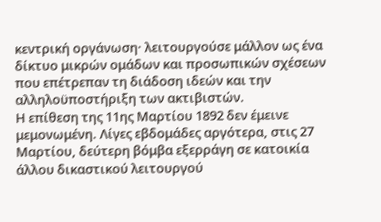κεντρική οργάνωση· λειτουργούσε μάλλον ως ένα δίκτυο μικρών ομάδων και προσωπικών σχέσεων που επέτρεπαν τη διάδοση ιδεών και την αλληλοϋποστήριξη των ακτιβιστών.
Η επίθεση της 11ης Μαρτίου 1892 δεν έμεινε μεμονωμένη. Λίγες εβδομάδες αργότερα, στις 27 Μαρτίου, δεύτερη βόμβα εξερράγη σε κατοικία άλλου δικαστικού λειτουργού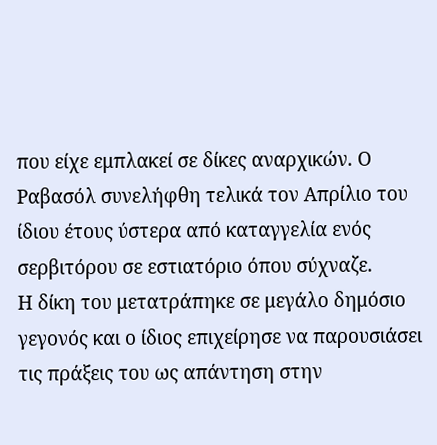που είχε εμπλακεί σε δίκες αναρχικών. Ο Ραβασόλ συνελήφθη τελικά τον Απρίλιο του ίδιου έτους ύστερα από καταγγελία ενός σερβιτόρου σε εστιατόριο όπου σύχναζε.
Η δίκη του μετατράπηκε σε μεγάλο δημόσιο γεγονός και ο ίδιος επιχείρησε να παρουσιάσει τις πράξεις του ως απάντηση στην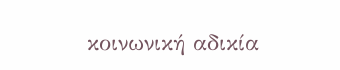κοινωνική αδικία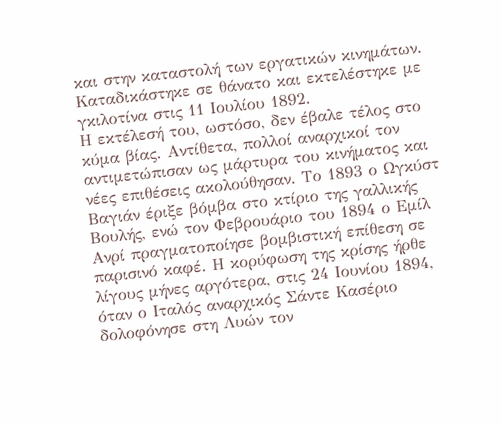και στην καταστολή των εργατικών κινημάτων. Καταδικάστηκε σε θάνατο και εκτελέστηκε με γκιλοτίνα στις 11 Ιουλίου 1892.
Η εκτέλεσή του, ωστόσο, δεν έβαλε τέλος στο κύμα βίας. Αντίθετα, πολλοί αναρχικοί τον αντιμετώπισαν ως μάρτυρα του κινήματος και νέες επιθέσεις ακολούθησαν. Το 1893 ο Ωγκύστ Βαγιάν έριξε βόμβα στο κτίριο της γαλλικής Βουλής, ενώ τον Φεβρουάριο του 1894 ο Εμίλ Ανρί πραγματοποίησε βομβιστική επίθεση σε παρισινό καφέ. Η κορύφωση της κρίσης ήρθε λίγους μήνες αργότερα, στις 24 Ιουνίου 1894, όταν ο Ιταλός αναρχικός Σάντε Κασέριο δολοφόνησε στη Λυών τον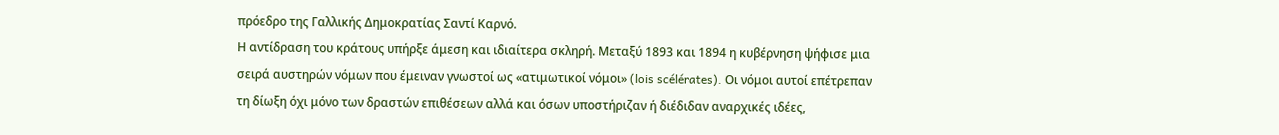πρόεδρο της Γαλλικής Δημοκρατίας Σαντί Καρνό.
Η αντίδραση του κράτους υπήρξε άμεση και ιδιαίτερα σκληρή. Μεταξύ 1893 και 1894 η κυβέρνηση ψήφισε μια σειρά αυστηρών νόμων που έμειναν γνωστοί ως «ατιμωτικοί νόμοι» (lois scélérates). Οι νόμοι αυτοί επέτρεπαν τη δίωξη όχι μόνο των δραστών επιθέσεων αλλά και όσων υποστήριζαν ή διέδιδαν αναρχικές ιδέες,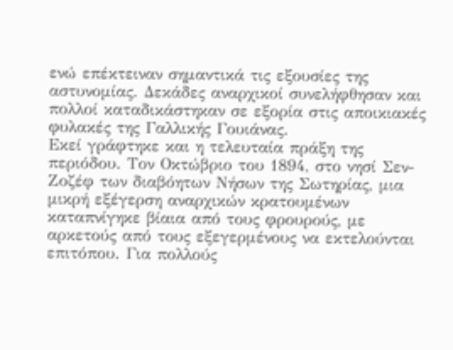ενώ επέκτειναν σημαντικά τις εξουσίες της αστυνομίας. Δεκάδες αναρχικοί συνελήφθησαν και πολλοί καταδικάστηκαν σε εξορία στις αποικιακές φυλακές της Γαλλικής Γουιάνας.
Εκεί γράφτηκε και η τελευταία πράξη της περιόδου. Τον Οκτώβριο του 1894, στο νησί Σεν-Ζοζέφ των διαβόητων Νήσων της Σωτηρίας, μια μικρή εξέγερση αναρχικών κρατουμένων καταπνίγηκε βίαια από τους φρουρούς, με αρκετούς από τους εξεγερμένους να εκτελούνται επιτόπου. Για πολλούς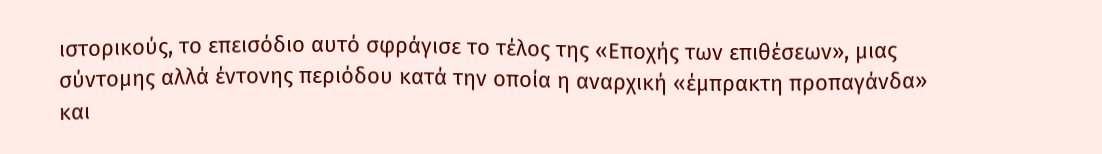ιστορικούς, το επεισόδιο αυτό σφράγισε το τέλος της «Εποχής των επιθέσεων», μιας σύντομης αλλά έντονης περιόδου κατά την οποία η αναρχική «έμπρακτη προπαγάνδα» και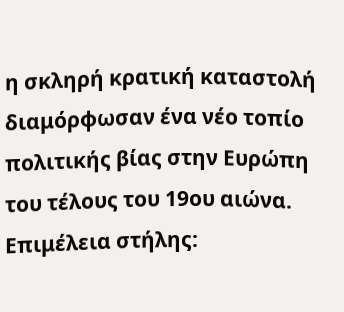η σκληρή κρατική καταστολή διαμόρφωσαν ένα νέο τοπίο πολιτικής βίας στην Ευρώπη του τέλους του 19ου αιώνα.
Επιμέλεια στήλης: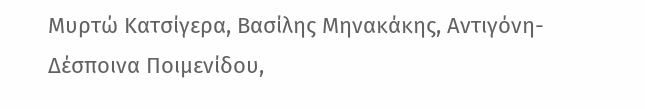Μυρτώ Κατσίγερα, Βασίλης Μηνακάκης, Αντιγόνη-Δέσποινα Ποιμενίδου,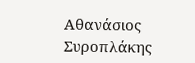Αθανάσιος Συροπλάκης